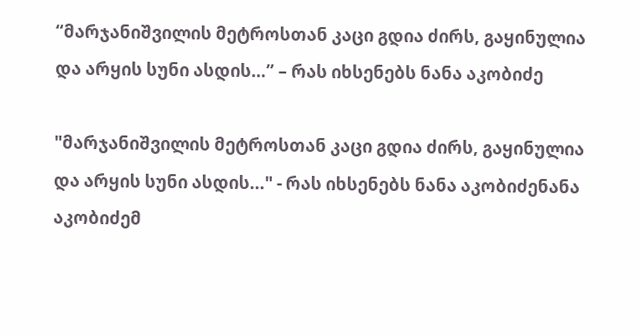“მარჯანიშვილის მეტროსთან კაცი გდია ძირს, გაყინულია და არყის სუნი ასდის…” – რას იხსენებს ნანა აკობიძე

"მარჯანიშვილის მეტროსთან კაცი გდია ძირს, გაყინულია და არყის სუნი ასდის..." - რას იხსენებს ნანა აკობიძენანა აკობიძემ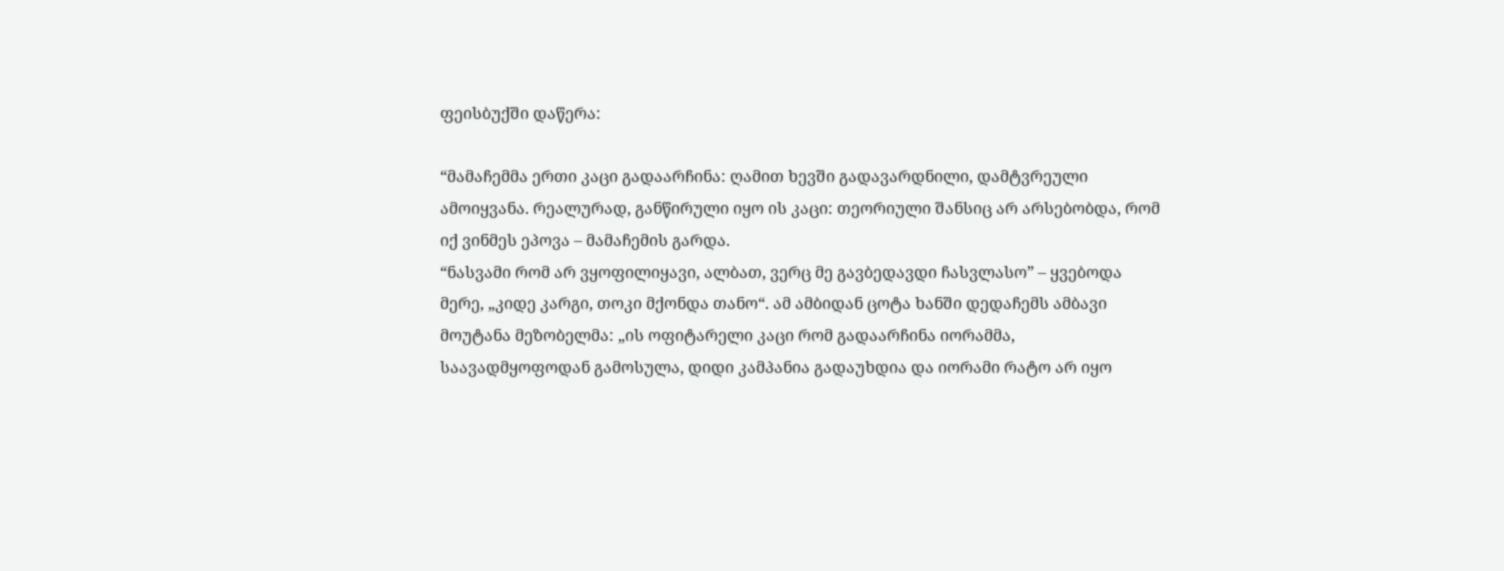ფეისბუქში დაწერა:

“მამაჩემმა ერთი კაცი გადაარჩინა: ღამით ხევში გადავარდნილი, დამტვრეული ამოიყვანა. რეალურად, განწირული იყო ის კაცი: თეორიული შანსიც არ არსებობდა, რომ იქ ვინმეს ეპოვა – მამაჩემის გარდა.
“ნასვამი რომ არ ვყოფილიყავი, ალბათ, ვერც მე გავბედავდი ჩასვლასო” – ყვებოდა მერე, „კიდე კარგი, თოკი მქონდა თანო“. ამ ამბიდან ცოტა ხანში დედაჩემს ამბავი მოუტანა მეზობელმა: „ის ოფიტარელი კაცი რომ გადაარჩინა იორამმა, საავადმყოფოდან გამოსულა, დიდი კამპანია გადაუხდია და იორამი რატო არ იყო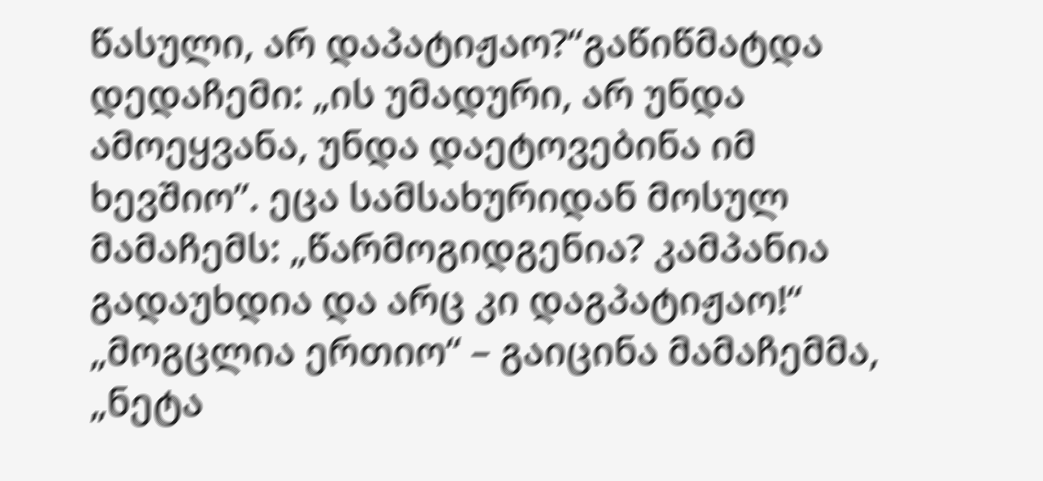წასული, არ დაპატიჟაო?“გაწიწმატდა დედაჩემი: „ის უმადური, არ უნდა ამოეყვანა, უნდა დაეტოვებინა იმ ხევშიო”. ეცა სამსახურიდან მოსულ მამაჩემს: „წარმოგიდგენია? კამპანია გადაუხდია და არც კი დაგპატიჟაო!“ „მოგცლია ერთიო“ – გაიცინა მამაჩემმა, „ნეტა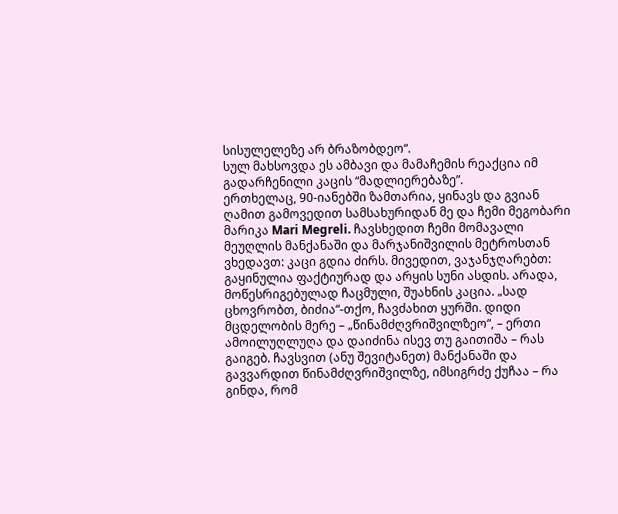სისულელეზე არ ბრაზობდეო“.
სულ მახსოვდა ეს ამბავი და მამაჩემის რეაქცია იმ გადარჩენილი კაცის “მადლიერებაზე”.
ერთხელაც, 90-იანებში ზამთარია, ყინავს და გვიან ღამით გამოვედით სამსახურიდან მე და ჩემი მეგობარი მარიკა Mari Megreli. ჩავსხედით ჩემი მომავალი მეუღლის მანქანაში და მარჯანიშვილის მეტროსთან ვხედავთ: კაცი გდია ძირს. მივედით, ვაჯანჯღარებთ: გაყინულია ფაქტიურად და არყის სუნი ასდის. არადა, მოწესრიგებულად ჩაცმული, შუახნის კაცია. „სად ცხოვრობთ, ბიძია“-თქო, ჩავძახით ყურში. დიდი მცდელობის მერე – „წინამძღვრიშვილზეო“, – ერთი ამოილუღლუღა და დაიძინა ისევ თუ გაითიშა – რას გაიგებ. ჩავსვით (ანუ შევიტანეთ) მანქანაში და გავვარდით წინამძღვრიშვილზე, იმსიგრძე ქუჩაა – რა გინდა, რომ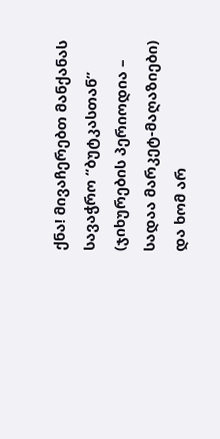ქნა! მივაჩერებთ მანქანას სავაჭრო “ბუტკასთან” (ჯიხურების პერიოდია – სადაა მარკეტ-მაღაზიები) და ხომ არ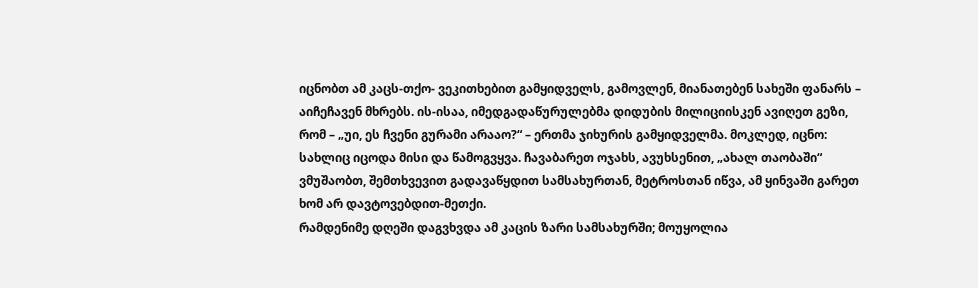იცნობთ ამ კაცს-თქო- ვეკითხებით გამყიდველს, გამოვლენ, მიანათებენ სახეში ფანარს – აიჩეჩავენ მხრებს. ის-ისაა, იმედგადაწურულებმა დიდუბის მილიციისკენ ავიღეთ გეზი, რომ – „უი, ეს ჩვენი გურამი არააო?“ – ერთმა ჯიხურის გამყიდველმა. მოკლედ, იცნო: სახლიც იცოდა მისი და წამოგვყვა. ჩავაბარეთ ოჯახს, ავუხსენით, „ახალ თაობაში“ ვმუშაობთ, შემთხვევით გადავაწყდით სამსახურთან, მეტროსთან იწვა, ამ ყინვაში გარეთ ხომ არ დავტოვებდით-მეთქი.
რამდენიმე დღეში დაგვხვდა ამ კაცის ზარი სამსახურში; მოუყოლია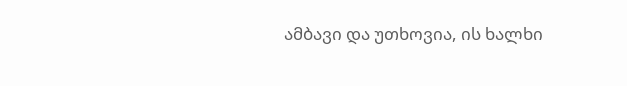ამბავი და უთხოვია, ის ხალხი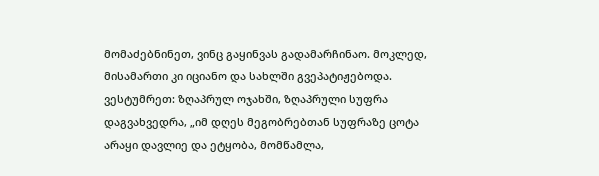მომაძებნინეთ, ვინც გაყინვას გადამარჩინაო. მოკლედ, მისამართი კი იციანო და სახლში გვეპატიჟებოდა. ვესტუმრეთ: ზღაპრულ ოჯახში, ზღაპრული სუფრა დაგვახვედრა, „იმ დღეს მეგობრებთან სუფრაზე ცოტა არაყი დავლიე და ეტყობა, მომწამლა,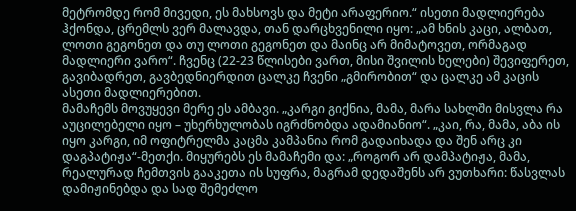მეტრომდე რომ მივედი, ეს მახსოვს და მეტი არაფერიო.“ ისეთი მადლიერება ჰქონდა, ცრემლს ვერ მალავდა, თან დარცხვენილი იყო: „ამ ხნის კაცი, ალბათ, ლოთი გეგონეთ და თუ ლოთი გეგონეთ და მაინც არ მიმატოვეთ, ორმაგად მადლიერი ვარო“. ჩვენც (22-23 წლისები ვართ, მისი შვილის ხელები) შევიფერეთ, გავიბადრეთ, გავბედნიერდით ცალკე ჩვენი „გმირობით“ და ცალკე ამ კაცის ასეთი მადლიერებით.
მამაჩემს მოვუყევი მერე ეს ამბავი. „კარგი გიქნია, მამა, მარა სახლში მისვლა რა აუცილებელი იყო – უხერხულობას იგრძნობდა ადამიანიო“. „კაი, რა, მამა, აბა ის იყო კარგი, იმ ოფიტრელმა კაცმა კამპანია რომ გადაიხადა და შენ არც კი დაგპატიჟა“-მეთქი. მიყურებს ეს მამაჩემი და: „როგორ არ დამპატიჟა, მამა, რეალურად ჩემთვის გააკეთა ის სუფრა, მაგრამ დედაშენს არ ვუთხარი: წასვლას დამიჟინებდა და სად შემეძლო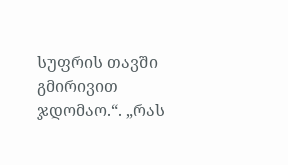სუფრის თავში გმირივით ჯდომაო.“. „რას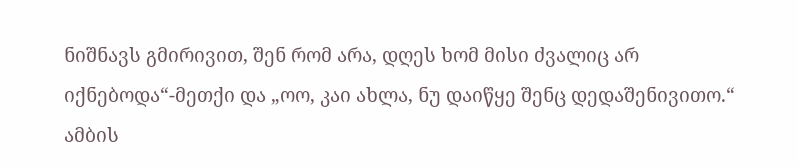ნიშნავს გმირივით, შენ რომ არა, დღეს ხომ მისი ძვალიც არ იქნებოდა“-მეთქი და „ოო, კაი ახლა, ნუ დაიწყე შენც დედაშენივითო.“
ამბის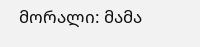მორალი: მამა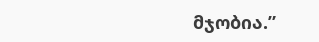მჯობია.”